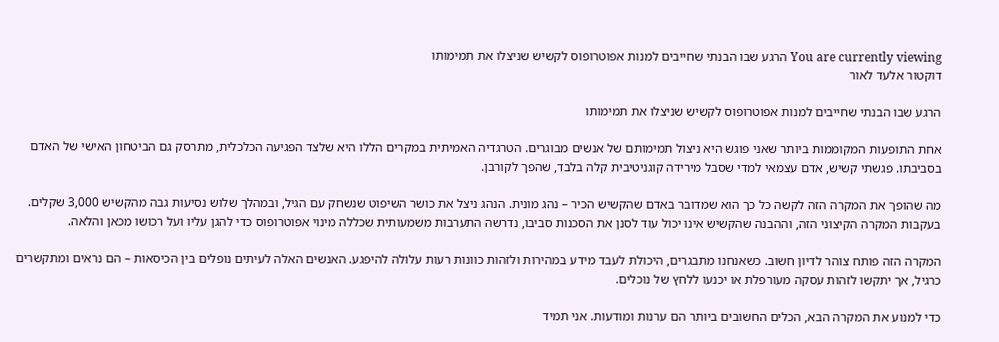You are currently viewing הרגע שבו הבנתי שחייבים למנות אפוטרופוס לקשיש שניצלו את תמימותו
דוקטור אלעד לאור

הרגע שבו הבנתי שחייבים למנות אפוטרופוס לקשיש שניצלו את תמימותו

אחת התופעות המקוממות ביותר שאני פוגש היא ניצול תמימותם של אנשים מבוגרים. הטרגדיה האמיתית במקרים הללו היא שלצד הפגיעה הכלכלית, מתרסק גם הביטחון האישי של האדם בסביבתו. פגשתי קשיש, אדם עצמאי למדי שסבל מירידה קוגניטיבית קלה בלבד, שהפך לקורבן.

מה שהופך את המקרה הזה לקשה כל כך הוא שמדובר באדם שהקשיש הכיר – נהג מונית. הנהג ניצל את כושר השיפוט שנשחק עם הגיל, ובמהלך שלוש נסיעות גבה מהקשיש 3,000 שקלים. בעקבות המקרה הקיצוני הזה, וההבנה שהקשיש אינו יכול עוד לסנן את הסכנות סביבו, נדרשה התערבות משמעותית שכללה מינוי אפוטרופוס כדי להגן עליו ועל רכושו מכאן והלאה.

המקרה הזה פותח צוהר לדיון חשוב. כשאנחנו מתבגרים, היכולת לעבד מידע במהירות ולזהות כוונות רעות עלולה להיפגע. האנשים האלה לעיתים נופלים בין הכיסאות – הם נראים ומתקשרים כרגיל, אך יתקשו לזהות עסקה מעורפלת או יכנעו ללחץ של נוכלים.

כדי למנוע את המקרה הבא, הכלים החשובים ביותר הם ערנות ומודעות. אני תמיד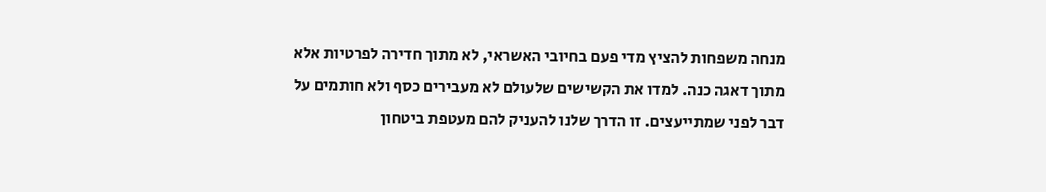מנחה משפחות להציץ מדי פעם בחיובי האשראי, לא מתוך חדירה לפרטיות אלא מתוך דאגה כנה. למדו את הקשישים שלעולם לא מעבירים כסף ולא חותמים על דבר לפני שמתייעצים. זו הדרך שלנו להעניק להם מעטפת ביטחון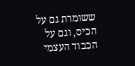ששומרת גם על הכיס, וגם על הכבוד העצמי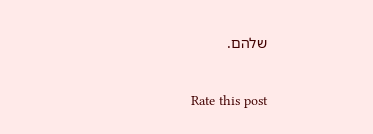שלהם.

Rate this post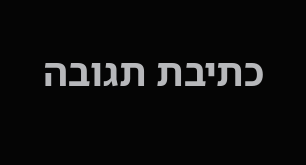כתיבת תגובה